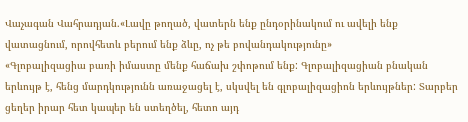Վաչագան Վահրադյան.«Լավը թողած, վատերն ենք ընդօրինակում ու ավելի ենք վատացնում, որովհետև բերում ենք ձևը, ոչ թե բովանդակությունը»
«Գլոբալիզացիա բառի իմաստը մենք հաճախ շփոթում ենք: Գլոբալիզացիան բնական երևույթ է, հենց մարդկությունն առաջացել է, սկսվել են գլոբալիզացիոն երևույթներ: Տարբեր ցեղեր իրար հետ կապեր են ստեղծել, հետո այդ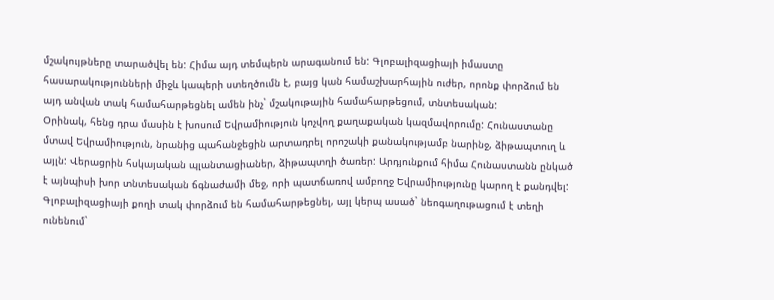մշակույթները տարածվել են: Հիմա այդ տեմպերն արագանում են: Գլոբալիզացիայի իմաստը հասարակությունների միջև կապերի ստեղծումն է, բայց կան համաշխարհային ուժեր, որոնք փորձում են այդ անվան տակ համահարթեցնել ամեն ինչ` մշակութային համահարթեցում, տնտեսական:
Օրինակ, հենց դրա մասին է խոսում Եվրամիություն կոչվող քաղաքական կազմավորումը: Հունաստանը մտավ Եվրամիություն, նրանից պահանջեցին արտադրել որոշակի քանակությամբ նարինջ, ձիթապտուղ և այլն: Վերացրին հսկայական պլանտացիաներ, ձիթապտղի ծառեր: Արդյունքում հիմա Հունաստանն ընկած է այնպիսի խոր տնտեսական ճգնաժամի մեջ, որի պատճառով ամբողջ Եվրամիությունը կարող է քանդվել: Գլոբալիզացիայի քողի տակ փորձում են համահարթեցնել, այլ կերպ ասած` նեոգաղութացում է տեղի ունենում`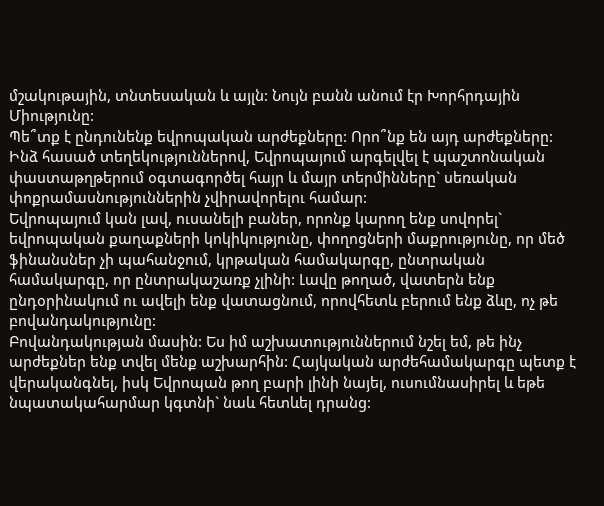մշակութային, տնտեսական և այլն: Նույն բանն անում էր Խորհրդային Միությունը:
Պե՞տք է ընդունենք եվրոպական արժեքները: Որո՞նք են այդ արժեքները: Ինձ հասած տեղեկություններով, Եվրոպայում արգելվել է պաշտոնական փաստաթղթերում օգտագործել հայր և մայր տերմինները` սեռական փոքրամասնություններին չվիրավորելու համար:
Եվրոպայում կան լավ, ուսանելի բաներ, որոնք կարող ենք սովորել` եվրոպական քաղաքների կոկիկությունը, փողոցների մաքրությունը, որ մեծ ֆինանսներ չի պահանջում, կրթական համակարգը, ընտրական համակարգը, որ ընտրակաշառք չլինի: Լավը թողած, վատերն ենք ընդօրինակում ու ավելի ենք վատացնում, որովհետև բերում ենք ձևը, ոչ թե բովանդակությունը:
Բովանդակության մասին: Ես իմ աշխատություններում նշել եմ, թե ինչ արժեքներ ենք տվել մենք աշխարհին: Հայկական արժեհամակարգը պետք է վերականգնել, իսկ Եվրոպան թող բարի լինի նայել, ուսումնասիրել և եթե նպատակահարմար կգտնի` նաև հետևել դրանց: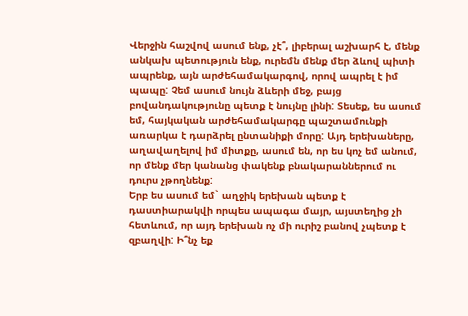Վերջին հաշվով ասում ենք, չէ՞, լիբերալ աշխարհ է, մենք անկախ պետություն ենք, ուրեմն մենք մեր ձևով պիտի ապրենք, այն արժեհամակարգով, որով ապրել է իմ պապը: Չեմ ասում նույն ձևերի մեջ, բայց բովանդակությունը պետք է նույնը լինի: Տեսեք, ես ասում եմ, հայկական արժեհամակարգը պաշտամունքի առարկա է դարձրել ընտանիքի մորը: Այդ երեխաները, աղավաղելով իմ միտքը, ասում են, որ ես կոչ եմ անում, որ մենք մեր կանանց փակենք բնակարաններում ու դուրս չթողնենք:
Երբ ես ասում եմ` աղջիկ երեխան պետք է դաստիարակվի որպես ապագա մայր, այստեղից չի հետևում, որ այդ երեխան ոչ մի ուրիշ բանով չպետք է զբաղվի: Ի՞նչ եք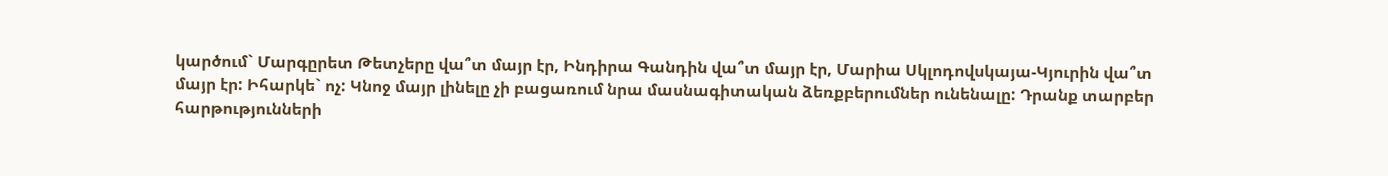կարծում` Մարգըրետ Թետչերը վա՞տ մայր էր, Ինդիրա Գանդին վա՞տ մայր էր, Մարիա Սկլոդովսկայա-Կյուրին վա՞տ մայր էր: Իհարկե` ոչ: Կնոջ մայր լինելը չի բացառում նրա մասնագիտական ձեռքբերումներ ունենալը: Դրանք տարբեր հարթությունների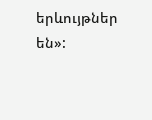երևույթներ են»: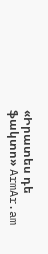«Իրատես դե ֆակտո» ArmAr.am